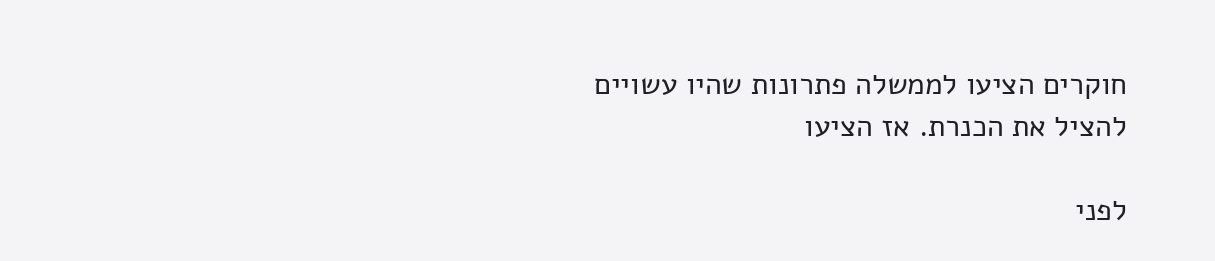חוקרים הציעו לממשלה פתרונות שהיו עשויים להציל את הכנרת. אז הציעו

לפני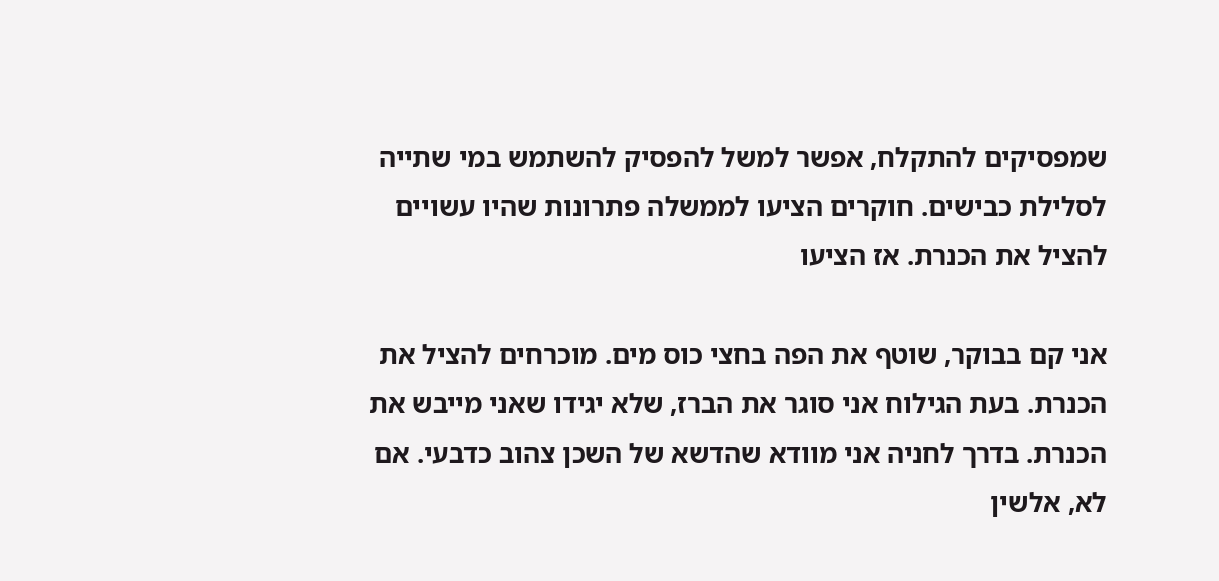שמפסיקים להתקלח, אפשר למשל להפסיק להשתמש במי שתייה לסלילת כבישים. חוקרים הציעו לממשלה פתרונות שהיו עשויים להציל את הכנרת. אז הציעו

אני קם בבוקר, שוטף את הפה בחצי כוס מים. מוכרחים להציל את הכנרת. בעת הגילוח אני סוגר את הברז, שלא יגידו שאני מייבש את הכנרת. בדרך לחניה אני מוודא שהדשא של השכן צהוב כדבעי. אם לא, אלשין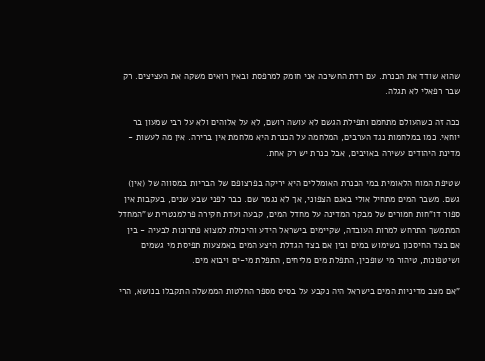שהוא שודד את הכנרת. עם רדת החשיכה אני חומק למרפסת ובאין רואים משקה את העציצים. רק שבר רפאלי לא תגלה.

ככה זה כשהעולם מתחמם ותפילת הגשם לא עושה רושם, לא על אלוהים ולא על רבי שמעון בר יוחאי. כמו במלחמות נגד הערבים, המלחמה על הכנרת היא מלחמת אין ברירה. אין מה לעשות - מדינת היהודים עשירה באויבים, אבל כנרת יש רק אחת.

שטיפת המוח הלאומית במי הכנרת האומללים היא יריקה בפרצופם של הבריות במסווה של (אין) גשם. משבר המים מתחיל אולי באגם הצפוני, אך לא נגמר שם. כבר לפני שבע שנים, בעקבות אין ספור דו"חות חמורים של מבקר המדינה על מחדל המים, קבעה ועדת חקירה פרלמנטרית ש"המחדל המתמשך התרחש למרות העובדה, שקיימים בישראל הידע והיכולת למצוא פתרונות לבעיה - בין אם בצד החיסכון בשימוש במים ובין אם בצד הגדלת היצע המים באמצעות תפיסת מי גשמים ושיטפונות, טיהור מי שופכין, התפלת מים מליחים, התפלת מי-ים ויבוא מים.

"אם מצב מדיניות המים בישראל היה נקבע על בסיס מספר החלטות הממשלה התקבלו בנושא, הרי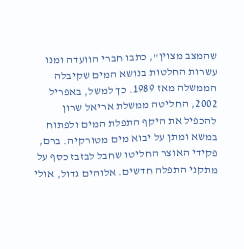שהמצב מצוין", כתבו חברי הוועדה ומנו עשרות החלטות בנושא המים שקיבלה הממשלה מאז 1989. כך למשל, באפריל 2002, החליטה ממשלת אריאל שרון להכפיל את היקף התפלת המים ולפתוח במשא ומתן על יבוא מים מטורקיה. ברם, פקידי האוצר החליטו שחבל לבזבז כסף על מתקני התפלה חדשים. אלוהים גדול, אולי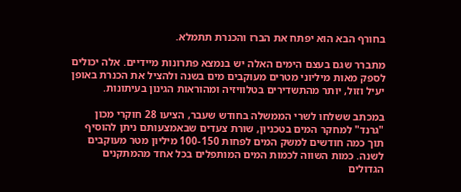בחורף הבא הוא יפתח את הברז והכנרת תתמלא.

מתברר שגם בעצם הימים האלה יש בנמצא פתרונות מיידיים. אלה יכולים לספק מאות מיליוני מטרים מעוקבים מים בשנה ולהציל את הכנרת באופן יעיל וזול, יותר מהתשדירים בטלוויזיה ומהוראות הגינון בעיתונות.

במכתב ששלחו לשרי הממשלה בחודש שעבר, הציעו 28 חוקרי מכון "גרנד" למחקר המים בטכניון, שורת צעדים שבאמצעותם ניתן להוסיף תוך כמה חודשים למשק המים לפחות 100-150 מיליון מטר מעוקבים לשנה. כמות השווה לכמות המים המותפלים בכל אחד מהמתקנים הגדולים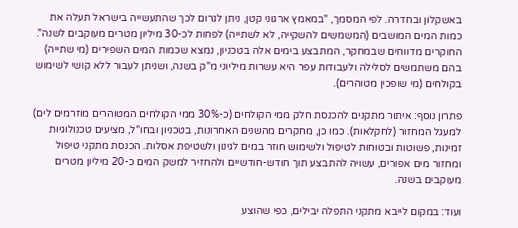באשקלון ובחדרה. לפי המסמך, "במאמץ ארגוני קטן, ניתן לגרום לכך שהתעשייה בישראל תעלה את כמות המים המושבים (המשמשים להשקייה, לא לשתייה) לפחות לכ-30 מיליון מטרים מעוקבים לשנה". החוקרים מדווחים שבמחקר, המתבצע בימים אלה בטכניון, נמצא שכמות המים השפירים (מי שתייה) בהם משתמשים לסלילה ולעבודות עפר היא עשרות מיליוני מ"ק בשנה, ושניתן לעבור ללא קושי לשימוש בקולחים (מי שופכין מטוהרים).

פתרון נוסף: איתור מתקנים להכנסת חלק ממי הקולחים (כ-30% ממי הקולחים המטוהרים מוזרמים לים) למעגל המחזור (לחקלאות). כמו כן, מחקרים מהשנים האחרונות, בטכניון ובחו"ל, מציעים טכנולוגיות זמינות, פשוטות ובטוחות לטיפול ולשימוש חוזר במים לגינון ולשטיפת אסלות. הכנסת מתקני טיפול ומחזור מים אפורים, עשויה להתבצע תוך חודש-חודשיים ולהחזיר למשק המים כ-20 מיליון מטרים מעוקבים בשנה.

ועוד: במקום לייבא מתקני התפלה יבילים, כפי שהוצע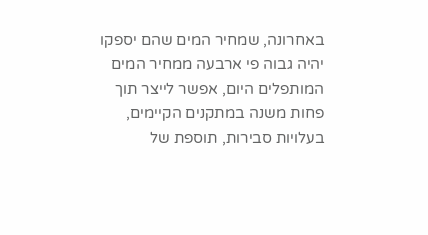באחרונה, שמחיר המים שהם יספקו יהיה גבוה פי ארבעה ממחיר המים המותפלים היום, אפשר לייצר תוך פחות משנה במתקנים הקיימים, בעלויות סבירות, תוספת של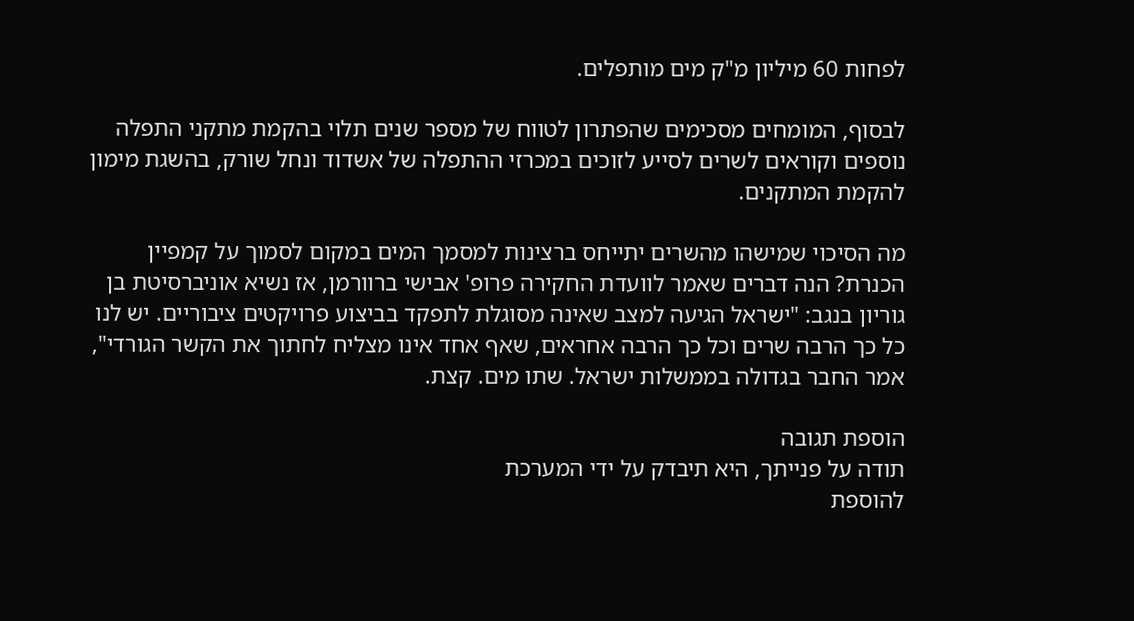לפחות 60 מיליון מ"ק מים מותפלים.

לבסוף, המומחים מסכימים שהפתרון לטווח של מספר שנים תלוי בהקמת מתקני התפלה נוספים וקוראים לשרים לסייע לזוכים במכרזי ההתפלה של אשדוד ונחל שורק, בהשגת מימון להקמת המתקנים.

מה הסיכוי שמישהו מהשרים יתייחס ברצינות למסמך המים במקום לסמוך על קמפיין הכנרת? הנה דברים שאמר לוועדת החקירה פרופ' אבישי ברוורמן, אז נשיא אוניברסיטת בן גוריון בנגב: "ישראל הגיעה למצב שאינה מסוגלת לתפקד בביצוע פרויקטים ציבוריים. יש לנו כל כך הרבה שרים וכל כך הרבה אחראים, שאף אחד אינו מצליח לחתוך את הקשר הגורדי", אמר החבר בגדולה בממשלות ישראל. שתו מים. קצת.

הוספת תגובה
תודה על פנייתך, היא תיבדק על ידי המערכת
להוספת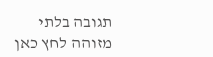תגובה בלתי מזוהה לחץ כאן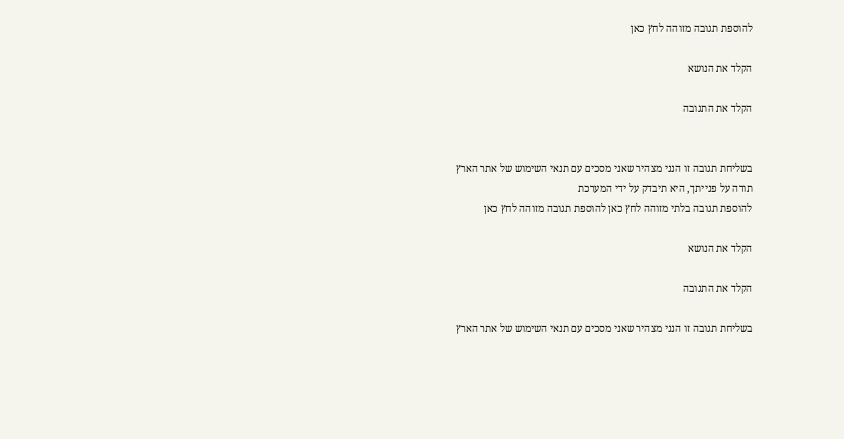להוספת תגובה מזוהה לחץ כאן

הקלד את הנושא

הקלד את התגובה


בשליחת תגובה זו הנני מצהיר שאני מסכים עם תנאי השימוש של אתר הארץ
תודה על פנייתך, היא תיבדק על ידי המערכת
להוספת תגובה בלתי מזוהה לחץ כאן להוספת תגובה מזוהה לחץ כאן

הקלד את הנושא

הקלד את התגובה

בשליחת תגובה זו הנני מצהיר שאני מסכים עם תנאי השימוש של אתר הארץ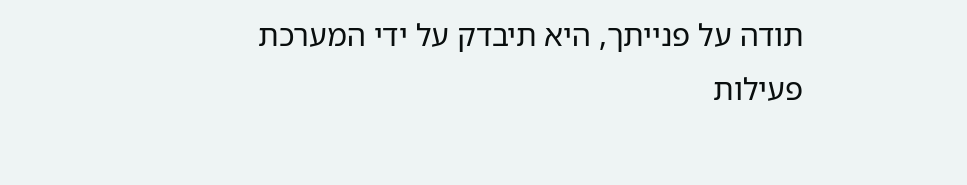תודה על פנייתך, היא תיבדק על ידי המערכת
פעילות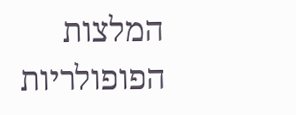המלצות
הפופולריות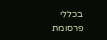בכללי
פרסומת